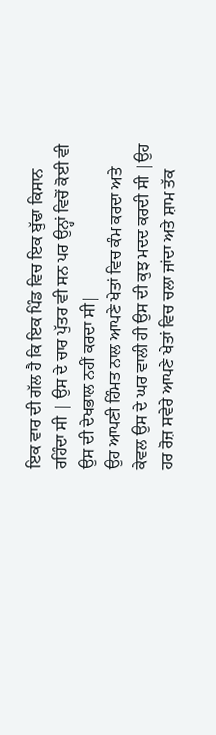ਇਕ ਵਾਰ ਦੀ ਗੱਲ ਹੈ ਕਿ ਇਕ ਪਿੰਡ ਵਿਚ ਇਕ ਬੁੱਢਾ ਕਿਸਾਨ ਰਹਿੰਦਾ ਸੀ | ਉਸ ਦੇ ਚਾਰ ਪੁੱਤਰ ਵੀ ਸਨ ਪਰ ਉਨ੍ਹਾਂ ਵਿਚੋਂ ਕੋਈ ਵੀ ਉਸ ਦੀ ਦੇਖਭਾਲ ਨਹੀਂ ਕਰਦਾ ਸੀ|
ਉਹ ਆਪਣੀ ਹਿੰਮਤ ਨਾਲ ਆਪਣੇ ਖੇਤਾਂ ਵਿਚ ਕੰਮ ਕਰਦਾ ਅਤੇ ਕੇਵਲ ਉਸ ਦੇ ਘਰ ਵਾਲੀ ਹੀ ਉਸ ਦੀ ਕੁਝ ਮਦਦ ਕਰਦੀ ਸੀ |ਉਹ ਹਰ ਰੋਜ਼ ਸਵੇਰੇ ਆਪਣੇ ਖੇਤਾਂ ਵਿਚ ਚਲਾ ਜਾਂਦਾ ਅਤੇ ਸ਼ਾਮ ਤੱਕ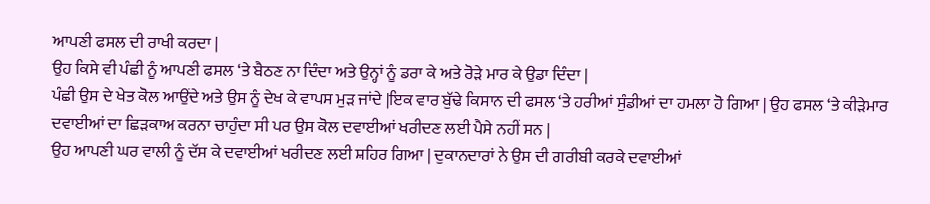ਆਪਣੀ ਫਸਲ ਦੀ ਰਾਖੀ ਕਰਦਾ |
ਉਹ ਕਿਸੇ ਵੀ ਪੰਛੀ ਨੂੰ ਆਪਣੀ ਫਸਲ ‘ਤੇ ਬੈਠਣ ਨਾ ਦਿੰਦਾ ਅਤੇ ਉਨ੍ਹਾਂ ਨੂੰ ਡਰਾ ਕੇ ਅਤੇ ਰੋੜੇ ਮਾਰ ਕੇ ਉਡਾ ਦਿੰਦਾ |
ਪੰਛੀ ਉਸ ਦੇ ਖੇਤ ਕੋਲ ਆਉਂਦੇ ਅਤੇ ਉਸ ਨੂੰ ਦੇਖ ਕੇ ਵਾਪਸ ਮੁੜ ਜਾਂਦੇ |ਇਕ ਵਾਰ ਬੁੱਢੇ ਕਿਸਾਨ ਦੀ ਫਸਲ ‘ਤੇ ਹਰੀਆਂ ਸੁੰਡੀਆਂ ਦਾ ਹਮਲਾ ਹੋ ਗਿਆ | ਉਹ ਫਸਲ ‘ਤੇ ਕੀੜੇਮਾਰ ਦਵਾਈਆਂ ਦਾ ਛਿੜਕਾਅ ਕਰਨਾ ਚਾਹੁੰਦਾ ਸੀ ਪਰ ਉਸ ਕੋਲ ਦਵਾਈਆਂ ਖਰੀਦਣ ਲਈ ਪੈਸੇ ਨਹੀਂ ਸਨ |
ਉਹ ਆਪਣੀ ਘਰ ਵਾਲੀ ਨੂੰ ਦੱਸ ਕੇ ਦਵਾਈਆਂ ਖਰੀਦਣ ਲਈ ਸ਼ਹਿਰ ਗਿਆ | ਦੁਕਾਨਦਾਰਾਂ ਨੇ ਉਸ ਦੀ ਗਰੀਬੀ ਕਰਕੇ ਦਵਾਈਆਂ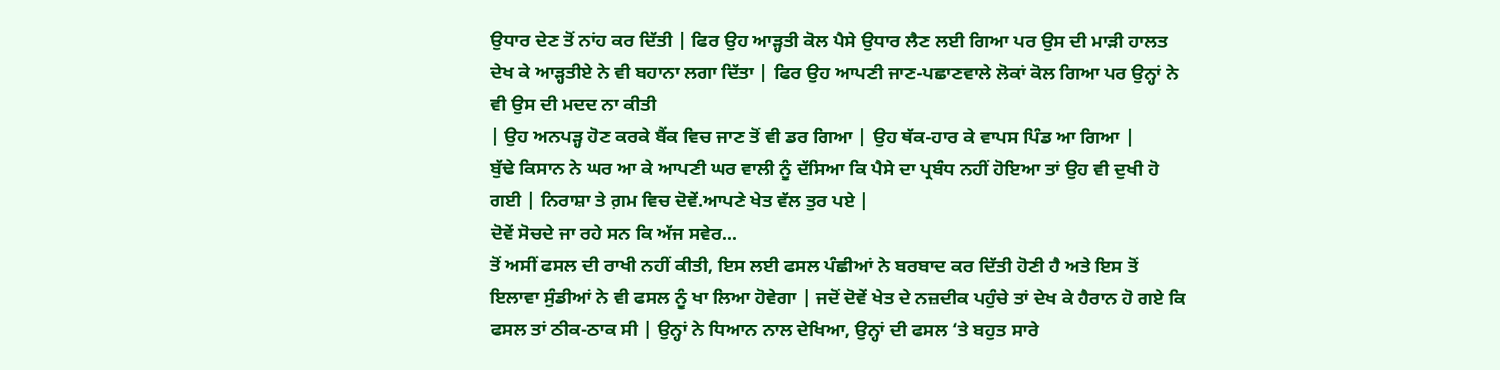ਉਧਾਰ ਦੇਣ ਤੋਂ ਨਾਂਹ ਕਰ ਦਿੱਤੀ | ਫਿਰ ਉਹ ਆੜ੍ਹਤੀ ਕੋਲ ਪੈਸੇ ਉਧਾਰ ਲੈਣ ਲਈ ਗਿਆ ਪਰ ਉਸ ਦੀ ਮਾੜੀ ਹਾਲਤ ਦੇਖ ਕੇ ਆੜ੍ਹਤੀਏ ਨੇ ਵੀ ਬਹਾਨਾ ਲਗਾ ਦਿੱਤਾ | ਫਿਰ ਉਹ ਆਪਣੀ ਜਾਣ-ਪਛਾਣਵਾਲੇ ਲੋਕਾਂ ਕੋਲ ਗਿਆ ਪਰ ਉਨ੍ਹਾਂ ਨੇ ਵੀ ਉਸ ਦੀ ਮਦਦ ਨਾ ਕੀਤੀ
| ਉਹ ਅਨਪੜ੍ਹ ਹੋਣ ਕਰਕੇ ਬੈਂਕ ਵਿਚ ਜਾਣ ਤੋਂ ਵੀ ਡਰ ਗਿਆ | ਉਹ ਥੱਕ-ਹਾਰ ਕੇ ਵਾਪਸ ਪਿੰਡ ਆ ਗਿਆ |
ਬੁੱਢੇ ਕਿਸਾਨ ਨੇ ਘਰ ਆ ਕੇ ਆਪਣੀ ਘਰ ਵਾਲੀ ਨੂੰ ਦੱਸਿਆ ਕਿ ਪੈਸੇ ਦਾ ਪ੍ਰਬੰਧ ਨਹੀਂ ਹੋਇਆ ਤਾਂ ਉਹ ਵੀ ਦੁਖੀ ਹੋ ਗਈ | ਨਿਰਾਸ਼ਾ ਤੇ ਗ਼ਮ ਵਿਚ ਦੋਵੇਂ.ਆਪਣੇ ਖੇਤ ਵੱਲ ਤੁਰ ਪਏ |
ਦੋਵੇਂ ਸੋਚਦੇ ਜਾ ਰਹੇ ਸਨ ਕਿ ਅੱਜ ਸਵੇਰ...
ਤੋਂ ਅਸੀਂ ਫਸਲ ਦੀ ਰਾਖੀ ਨਹੀਂ ਕੀਤੀ, ਇਸ ਲਈ ਫਸਲ ਪੰਛੀਆਂ ਨੇ ਬਰਬਾਦ ਕਰ ਦਿੱਤੀ ਹੋਣੀ ਹੈ ਅਤੇ ਇਸ ਤੋਂ ਇਲਾਵਾ ਸੁੰਡੀਆਂ ਨੇ ਵੀ ਫਸਲ ਨੂੰ ਖਾ ਲਿਆ ਹੋਵੇਗਾ | ਜਦੋਂ ਦੋਵੇਂ ਖੇਤ ਦੇ ਨਜ਼ਦੀਕ ਪਹੁੰਚੇ ਤਾਂ ਦੇਖ ਕੇ ਹੈਰਾਨ ਹੋ ਗਏ ਕਿ ਫਸਲ ਤਾਂ ਠੀਕ-ਠਾਕ ਸੀ | ਉਨ੍ਹਾਂ ਨੇ ਧਿਆਨ ਨਾਲ ਦੇਖਿਆ, ਉਨ੍ਹਾਂ ਦੀ ਫਸਲ ‘ਤੇ ਬਹੁਤ ਸਾਰੇ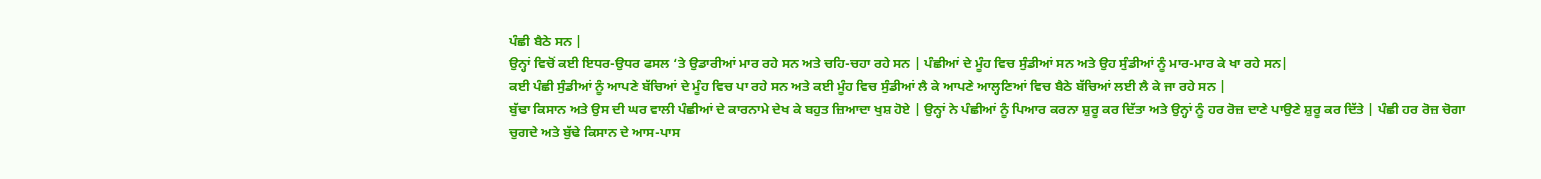ਪੰਛੀ ਬੈਠੇ ਸਨ |
ਉਨ੍ਹਾਂ ਵਿਚੋਂ ਕਈ ਇਧਰ-ਉਧਰ ਫਸਲ ‘ਤੇ ਉਡਾਰੀਆਂ ਮਾਰ ਰਹੇ ਸਨ ਅਤੇ ਚਹਿ-ਚਹਾ ਰਹੇ ਸਨ | ਪੰਛੀਆਂ ਦੇ ਮੂੰਹ ਵਿਚ ਸੁੰਡੀਆਂ ਸਨ ਅਤੇ ਉਹ ਸੁੰਡੀਆਂ ਨੂੰ ਮਾਰ-ਮਾਰ ਕੇ ਖਾ ਰਹੇ ਸਨ|
ਕਈ ਪੰਛੀ ਸੁੰਡੀਆਂ ਨੂੰ ਆਪਣੇ ਬੱਚਿਆਂ ਦੇ ਮੂੰਹ ਵਿਚ ਪਾ ਰਹੇ ਸਨ ਅਤੇ ਕਈ ਮੂੰਹ ਵਿਚ ਸੁੰਡੀਆਂ ਲੈ ਕੇ ਆਪਣੇ ਆਲ੍ਹਣਿਆਂ ਵਿਚ ਬੈਠੇ ਬੱਚਿਆਂ ਲਈ ਲੈ ਕੇ ਜਾ ਰਹੇ ਸਨ |
ਬੁੱਢਾ ਕਿਸਾਨ ਅਤੇ ਉਸ ਦੀ ਘਰ ਵਾਲੀ ਪੰਛੀਆਂ ਦੇ ਕਾਰਨਾਮੇ ਦੇਖ ਕੇ ਬਹੁਤ ਜ਼ਿਆਦਾ ਖੁਸ਼ ਹੋਏ | ਉਨ੍ਹਾਂ ਨੇ ਪੰਛੀਆਂ ਨੂੰ ਪਿਆਰ ਕਰਨਾ ਸ਼ੁਰੂ ਕਰ ਦਿੱਤਾ ਅਤੇ ਉਨ੍ਹਾਂ ਨੂੰ ਹਰ ਰੋਜ਼ ਦਾਣੇ ਪਾਉਣੇ ਸ਼ੁਰੂ ਕਰ ਦਿੱਤੇ | ਪੰਛੀ ਹਰ ਰੋਜ਼ ਚੋਗਾ ਚੁਗਦੇ ਅਤੇ ਬੁੱਢੇ ਕਿਸਾਨ ਦੇ ਆਸ-ਪਾਸ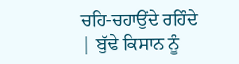ਚਹਿ-ਚਹਾਉਂਦੇ ਰਹਿੰਦੇ | ਬੁੱਢੇ ਕਿਸਾਨ ਨੂੰ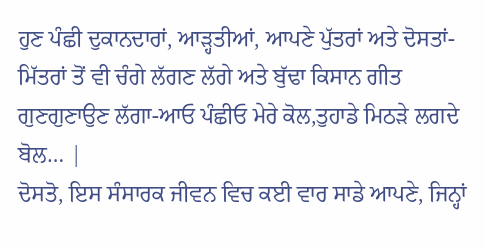ਹੁਣ ਪੰਛੀ ਦੁਕਾਨਦਾਰਾਂ, ਆੜ੍ਹਤੀਆਂ, ਆਪਣੇ ਪੁੱਤਰਾਂ ਅਤੇ ਦੋਸਤਾਂ-ਮਿੱਤਰਾਂ ਤੋਂ ਵੀ ਚੰਗੇ ਲੱਗਣ ਲੱਗੇ ਅਤੇ ਬੁੱਢਾ ਕਿਸਾਨ ਗੀਤ ਗੁਣਗੁਣਾਉਣ ਲੱਗਾ-ਆਓ ਪੰਛੀਓ ਮੇਰੇ ਕੋਲ,ਤੁਹਾਡੇ ਮਿਠੜੇ ਲਗਦੇ ਬੋਲ… |
ਦੋਸਤੋ, ਇਸ ਸੰਸਾਰਕ ਜੀਵਨ ਵਿਚ ਕਈ ਵਾਰ ਸਾਡੇ ਆਪਣੇ, ਜਿਨ੍ਹਾਂ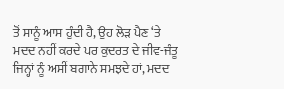ਤੋਂ ਸਾਨੂੰ ਆਸ ਹੁੰਦੀ ਹੈ, ਉਹ ਲੋੜ ਪੈਣ ‘ਤੇ ਮਦਦ ਨਹੀਂ ਕਰਦੇ ਪਰ ਕੁਦਰਤ ਦੇ ਜੀਵ-ਜੰਤੂ ਜਿਨ੍ਹਾਂ ਨੂੰ ਅਸੀਂ ਬਗਾਨੇ ਸਮਝਦੇ ਹਾਂ, ਮਦਦ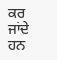ਕਰ ਜਾਂਦੇ ਹਨ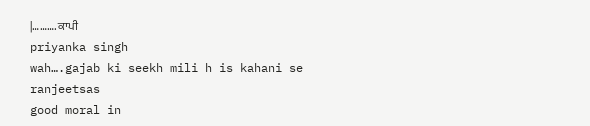|………. ਕਾਪੀ
priyanka singh
wah….gajab ki seekh mili h is kahani se
ranjeetsas
good moral in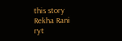this story
Rekha Rani
ryt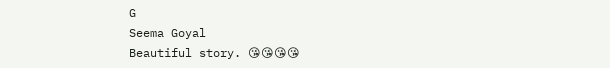G
Seema Goyal
Beautiful story. 😘😘😘😘